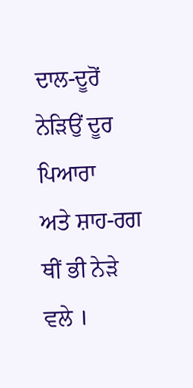ਦਾਲ-ਦੂਰੋਂ ਨੇੜਿਉਂ ਦੂਰ ਪਿਆਰਾ
ਅਤੇ ਸ਼ਾਹ-ਰਗ ਥੀਂ ਭੀ ਨੇੜੇ ਵਲੇ ।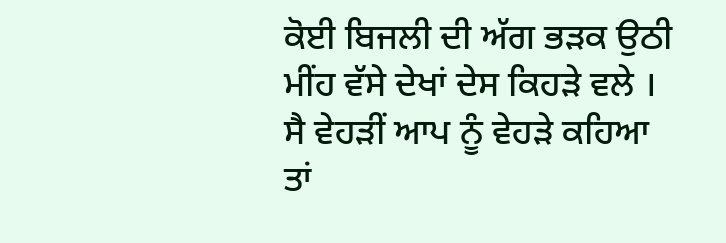ਕੋਈ ਬਿਜਲੀ ਦੀ ਅੱਗ ਭੜਕ ਉਠੀ
ਮੀਂਹ ਵੱਸੇ ਦੇਖਾਂ ਦੇਸ ਕਿਹੜੇ ਵਲੇ ।
ਸੈ ਵੇਹੜੀਂ ਆਪ ਨੂੰ ਵੇਹੜੇ ਕਹਿਆ
ਤਾਂ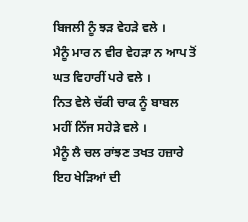ਬਿਜਲੀ ਨੂੰ ਝੜ ਵੇਹੜੇ ਵਲੇ ।
ਮੈਨੂੰ ਮਾਰ ਨ ਵੀਰ ਵੇਹੜਾ ਨ ਆਪ ਤੋਂ
ਘਤ ਵਿਹਾਰੀਂ ਪਰੇ ਵਲੇ ।
ਨਿਤ ਵੇਲੇ ਚੱਕੀ ਚਾਕ ਨੂੰ ਬਾਬਲ
ਮਹੀਂ ਨਿੱਜ ਸਹੇੜੇ ਵਲੇ ।
ਮੈਨੂੰ ਲੈ ਚਲ ਰਾਂਝਣ ਤਖਤ ਹਜ਼ਾਰੇ
ਇਹ ਖੇੜਿਆਂ ਦੀ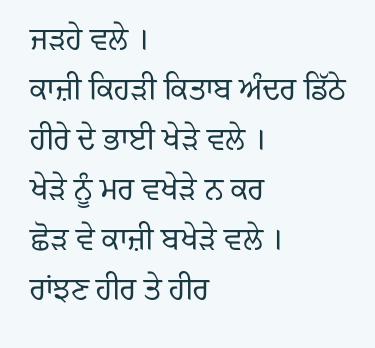ਜੜਹੇ ਵਲੇ ।
ਕਾਜ਼ੀ ਕਿਹੜੀ ਕਿਤਾਬ ਅੰਦਰ ਡਿੱਠੇ
ਹੀਰੇ ਦੇ ਭਾਈ ਖੇੜੇ ਵਲੇ ।
ਖੇੜੇ ਨੂੰ ਮਰ ਵਖੇੜੇ ਨ ਕਰ
ਛੋੜ ਵੇ ਕਾਜ਼ੀ ਬਖੇੜੇ ਵਲੇ ।
ਰਾਂਝਣ ਹੀਰ ਤੇ ਹੀਰ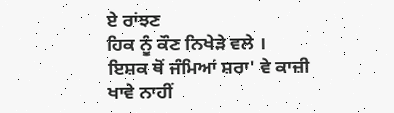ਏ ਰਾਂਝਣ
ਹਿਕ ਨੂੰ ਕੌਣ ਨਿਖੇੜੇ ਵਲੇ ।
ਇਸ਼ਕ ਥੋਂ ਜੰਮਿਆਂ ਸ਼ਰਾ' ਵੇ ਕਾਜ਼ੀ
ਖਾਵੇ ਨਾਹੀਂ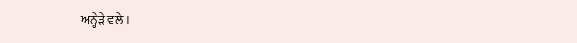ਅਨ੍ਹੇੜੇ ਵਲੇ ।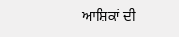ਆਸ਼ਿਕਾਂ ਦੀ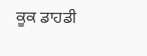ਕੂਕ ਡਾਹਡੀ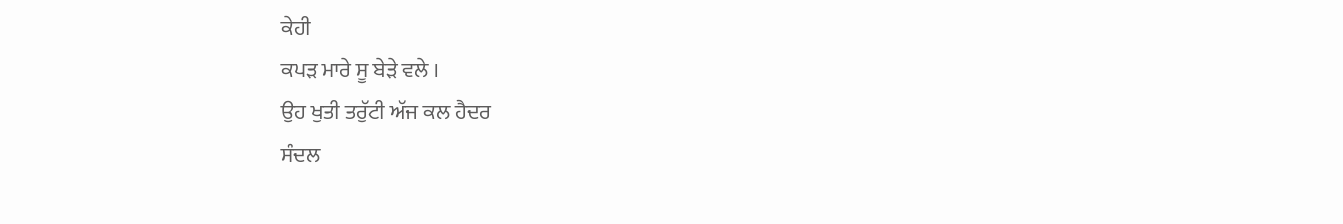ਕੇਹੀ
ਕਪੜ ਮਾਰੇ ਸੂ ਬੇੜੇ ਵਲੇ ।
ਉਹ ਖੁਤੀ ਤਰੁੱਟੀ ਅੱਜ ਕਲ ਹੈਦਰ
ਸੰਦਲ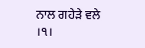ਨਾਲ ਗਹੇੜੇ ਵਲੇ ।੧।